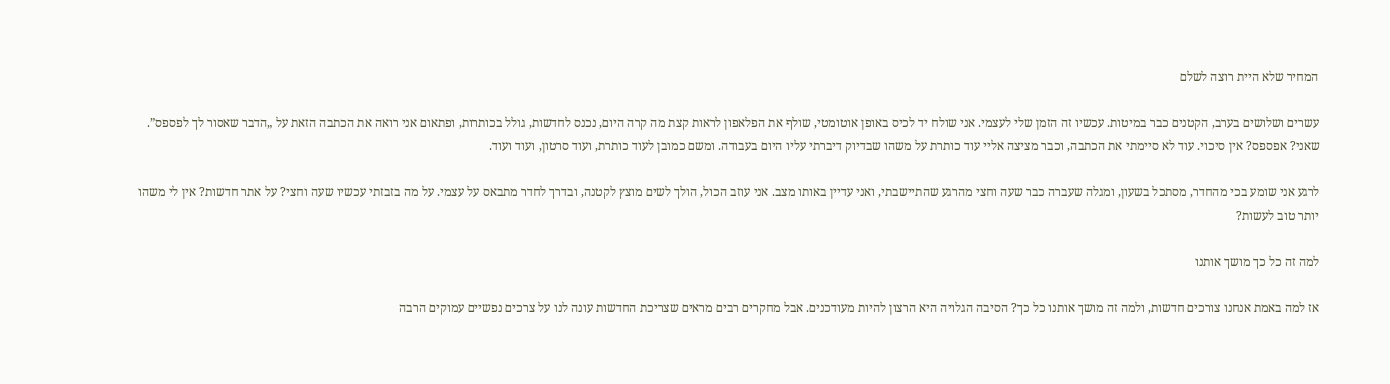המחיר שלא היית רוצה לשלם

עשרים ושלושים בערב, הקטנים כבר במיטות. עכשיו זה הזמן שלי לעצמי. אני שולח יד לכיס באופן אוטומטי, שולף את הפלאפון לראות קצת מה קרה היום, נכנס לחדשות, גולל בכותרות, ופתאום אני רואה את הכתבה הזאת על „הדבר שאסור לך לפספס”. שאני? אפספס? אין סיכוי. עוד לא סיימתי את הכתבה, וכבר מציצה אליי עוד כותרת על משהו שבדיוק דיברתי עליו היום בעבודה. ומשם כמובן לעוד כותרת, ועוד סרטון, ועוד ועוד.

לרגע אני שומע בכי מהחדר, מסתכל בשעון, ומגלה שעברה כבר שעה וחצי מהרגע שהתיישבתי, ואני עדיין באותו מצב. אני עוזב הכול, הולך לשים מוצץ לקטנה, ובדרך לחדר מתבאס על עצמי. על מה בזבזתי עכשיו שעה וחצי? על אתר חדשות? אין לי משהו יותר טוב לעשות?

למה זה כל כך מושך אותנו

אז למה באמת אנחנו צורכים חדשות, ולמה זה מושך אותנו כל כך? הסיבה הגלויה היא הרצון להיות מעודכנים. אבל מחקרים רבים מראים שצריכת החדשות עונה לנו על צרכים נפשיים עמוקים הרבה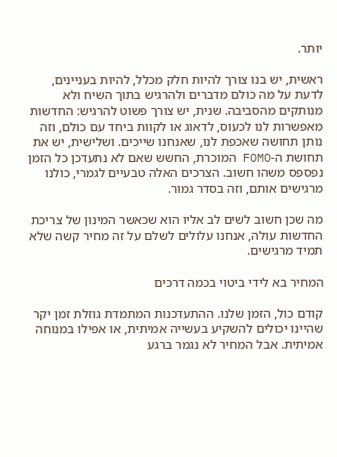יותר.

ראשית, יש בנו צורך להיות חלק מכלל, להיות בעניינים, לדעת על מה כולם מדברים ולהרגיש בתוך השיח ולא מנותקים מהסביבה. שנית, יש צורך פשוט להרגיש: החדשות מאפשרות לנו לכעוס, לדאוג או לקוות ביחד עם כולם, וזה נותן תחושה שאכפת לנו, שאנחנו שייכים. ושלישית, יש את תחושת ה-FOMO המוכרת, החשש שאם לא נתעדכן כל הזמן נפספס משהו חשוב. הצרכים האלה טבעיים לגמרי, כולנו מרגישים אותם, וזה בסדר גמור.

מה שכן חשוב לשים לב אליו הוא שכאשר המינון של צריכת החדשות עולה, אנחנו עלולים לשלם על זה מחיר קשה שלא תמיד מרגישים.

המחיר בא לידי ביטוי בכמה דרכים

קודם כול, הזמן שלנו. ההתעדכנות המתמדת גוזלת זמן יקר שהיינו יכולים להשקיע בעשייה אמיתית, או אפילו במנוחה אמיתית. אבל המחיר לא נגמר ברגע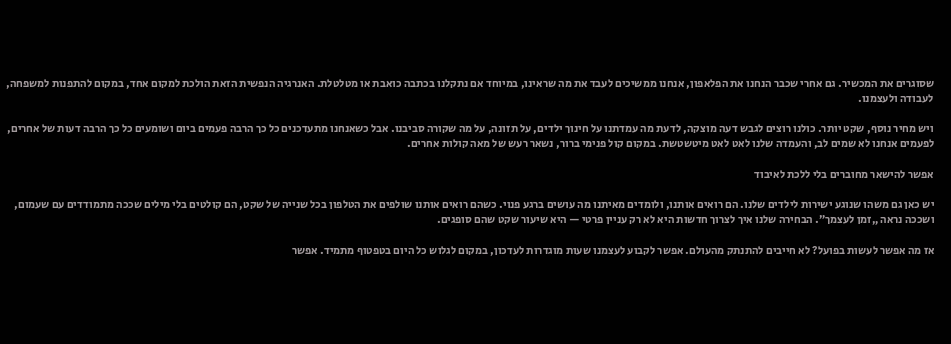שסוגרים את המכשיר. גם אחרי שכבר הנחנו את הפלאפון, אנחנו ממשיכים לעבד את מה שראינו, במיוחד אם נתקלנו בכתבה כואבת או מטלטלת. האנרגיה הנפשית הזאת הולכת למקום אחד, במקום להתפנות למשפחה, לעבודה ולעצמנו.

ויש מחיר נוסף, שקט יותר. כולנו רוצים לגבש דעה מוצקה, לדעת מה עמדתנו על חינוך ילדים, על תזונה, על מה שקורה סביבנו. אבל כשאנחנו מתעדכנים כל כך הרבה פעמים ביום ושומעים כל כך הרבה דעות של אחרים, לפעמים אנחנו לא שמים לב, והעמדה שלנו לאט לאט מיטשטשת. במקום קול פנימי ברור, נשאר רעש של מאה קולות אחרים.

אפשר להישאר מחוברים בלי ללכת לאיבוד

יש כאן גם משהו שנוגע ישירות לילדים שלנו. הם רואים אותנו, ולומדים מאיתנו מה עושים ברגע פנוי. כשהם רואים אותנו שולפים את הטלפון בכל שנייה של שקט, הם קולטים בלי מילים שככה מתמודדים עם שעמום, ושככה נראה „זמן לעצמך”. הבחירה שלנו איך לצרוך חדשות היא לא רק עניין פרטי — היא שיעור שקט שהם סופגים.

אז מה אפשר לעשות בפועל? לא חייבים להתנתק מהעולם. אפשר לקבוע לעצמנו שעות מוגדרות לעדכון, במקום לגלוש כל היום בטפטוף מתמיד. אפשר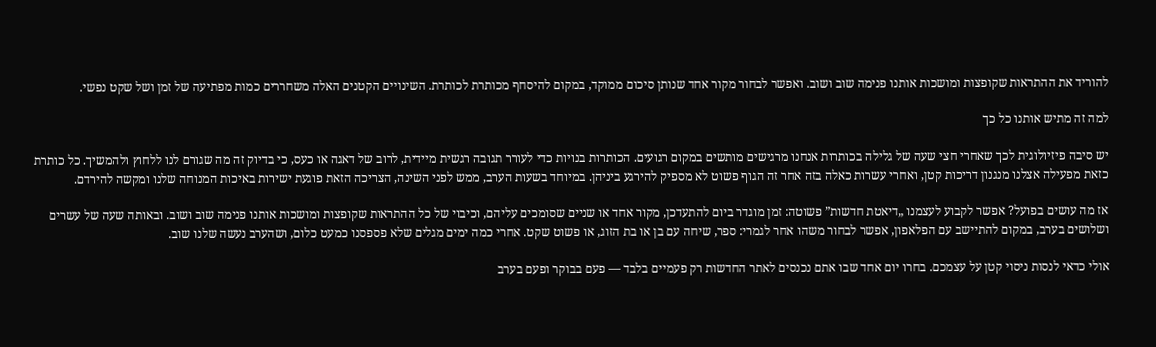להוריד את ההתראות שקופצות ומושכות אותנו פנימה שוב ושוב. ואפשר לבחור מקור אחד שנותן סיכום ממוקד, במקום להיסחף מכותרת לכותרת. השינויים הקטנים האלה משחררים כמות מפתיעה של זמן ושל שקט נפשי.

למה זה מתיש אותנו כל כך

יש סיבה פיזיולוגית לכך שאחרי חצי שעה של גלילה בכותרות אנחנו מרגישים מותשים במקום רגועים. הכותרות בנויות כדי לעורר תגובה רגשית מיידית, לרוב של דאגה או כעס, כי בדיוק זה מה שגורם לנו ללחוץ ולהמשיך. כל כותרת כזאת מפעילה אצלנו מנגנון דריכות קטן, ואחרי עשרות כאלה בזה אחר זה הגוף פשוט לא מספיק להירגע ביניהן. במיוחד בשעות הערב, ממש לפני השינה, הצריכה הזאת פוגעת ישירות באיכות המנוחה שלנו ומקשה להירדם.

אז מה עושים בפועל? אפשר לקבוע לעצמנו „דיאטת חדשות” פשוטה: זמן מוגדר ביום להתעדכן, מקור אחד או שניים שסומכים עליהם, וכיבוי של כל ההתראות שקופצות ומושכות אותנו פנימה שוב ושוב. ובאותה שעה של עשרים ושלושים בערב, במקום להתיישב עם הפלאפון, אפשר לבחור משהו אחר לגמרי: ספר, שיחה עם בן או בת הזוג, או פשוט שקט. אחרי כמה ימים מגלים שלא פספסנו כמעט כלום, ושהערב נעשה שלנו שוב.

אולי כדאי לנסות ניסוי קטן על עצמכם. בחרו יום אחד שבו אתם נכנסים לאתר החדשות רק פעמיים בלבד — פעם בבוקר ופעם בערב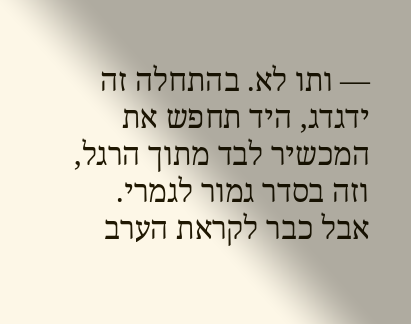— ותו לא. בהתחלה זה ידגדג, היד תחפש את המכשיר לבד מתוך הרגל, וזה בסדר גמור לגמרי. אבל כבר לקראת הערב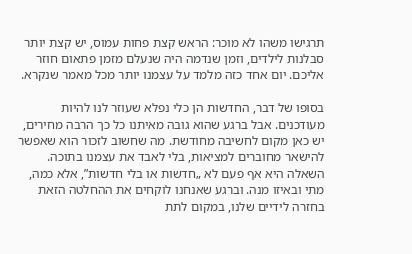תרגישו משהו לא מוכר: הראש קצת פחות עמוס, יש קצת יותר סבלנות לילדים, וזמן שנדמה היה שנעלם מזמן פתאום חוזר אליכם. יום אחד כזה מלמד על עצמנו יותר מכל מאמר שנקרא.

בסופו של דבר, החדשות הן כלי נפלא שעוזר לנו להיות מעודכנים. אבל ברגע שהוא גובה מאיתנו כל כך הרבה מחירים, יש כאן מקום לחשיבה מחודשת. מה שחשוב לזכור הוא שאפשר להישאר מחוברים למציאות, בלי לאבד את עצמנו בתוכה. השאלה היא אף פעם לא „חדשות או בלי חדשות”, אלא כמה, מתי ובאיזו מנה. וברגע שאנחנו לוקחים את ההחלטה הזאת בחזרה לידיים שלנו, במקום לתת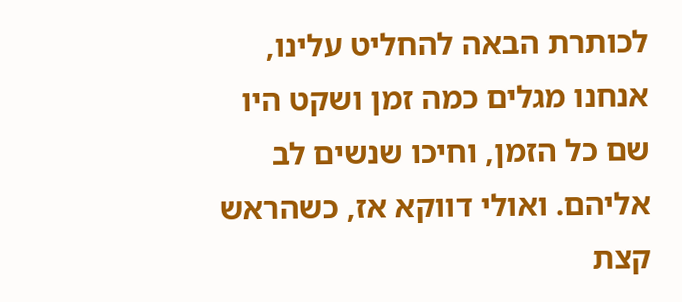לכותרת הבאה להחליט עלינו, אנחנו מגלים כמה זמן ושקט היו שם כל הזמן, וחיכו שנשים לב אליהם. ואולי דווקא אז, כשהראש קצת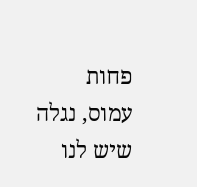פחות עמוס, נגלה שיש לנו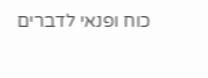כוח ופנאי לדברים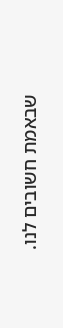שבאמת חשובים לנו.